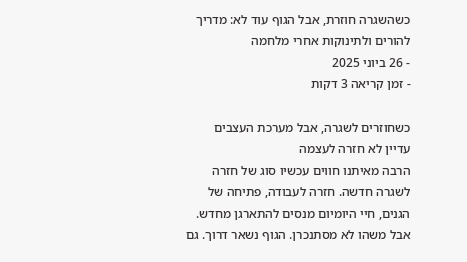כשהשגרה חוזרת, אבל הגוף עוד לא: מדריך להורים ולתינוקות אחרי מלחמה
- 26 ביוני 2025
- זמן קריאה 3 דקות

כשחוזרים לשגרה, אבל מערכת העצבים עדיין לא חזרה לעצמה
הרבה מאיתנו חווים עכשיו סוג של חזרה לשגרה חדשה. חזרה לעבודה, פתיחה של הגנים, חיי היומיום מנסים להתארגן מחדש. אבל משהו לא מסתנכרן. הגוף נשאר דרוך. גם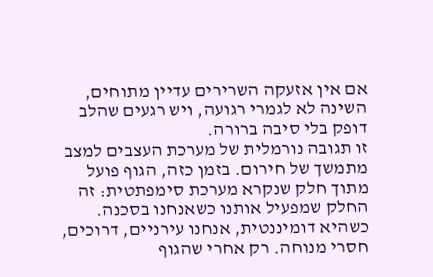אם אין אזעקה השרירים עדיין מתוחים, השינה לא לגמרי רגועה, ויש רגעים שהלב דופק בלי סיבה ברורה.
זו תגובה נורמלית של מערכת העצבים למצב מתמשך של חירום. בזמן כזה, הגוף פועל מתוך חלק שנקרא מערכת סימפתטית: זה החלק שמפעיל אותנו כשאנחנו בסכנה. כשהיא דומיננטית, אנחנו עירניים, דרוכים, חסרי מנוחה. רק אחרי שהגוף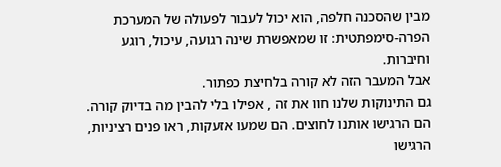מבין שהסכנה חלפה, הוא יכול לעבור לפעולה של המערכת הפרה-סימפתטית: זו שמאפשרת שינה רגועה, עיכול, רוגע וחיברות.
אבל המעבר הזה לא קורה בלחיצת כפתור.
גם התינוקות שלנו חוו את זה , אפילו בלי להבין מה בדיוק קורה.
הם הרגישו אותנו לחוצים. הם שמעו אזעקות, ראו פנים רציניות, הרגישו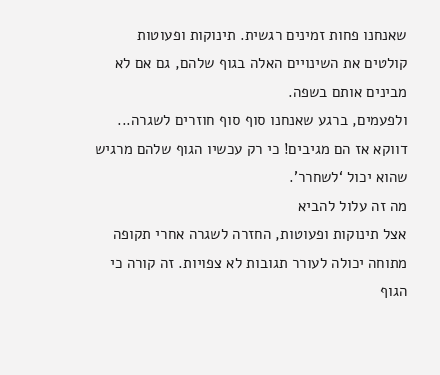שאנחנו פחות זמינים רגשית. תינוקות ופעוטות קולטים את השינויים האלה בגוף שלהם, גם אם לא מבינים אותם בשפה.
ולפעמים, ברגע שאנחנו סוף סוף חוזרים לשגרה... דווקא אז הם מגיבים! כי רק עכשיו הגוף שלהם מרגיש שהוא יכול ‘לשחרר’.
מה זה עלול להביא
אצל תינוקות ופעוטות, החזרה לשגרה אחרי תקופה מתוחה יכולה לעורר תגובות לא צפויות. זה קורה כי הגוף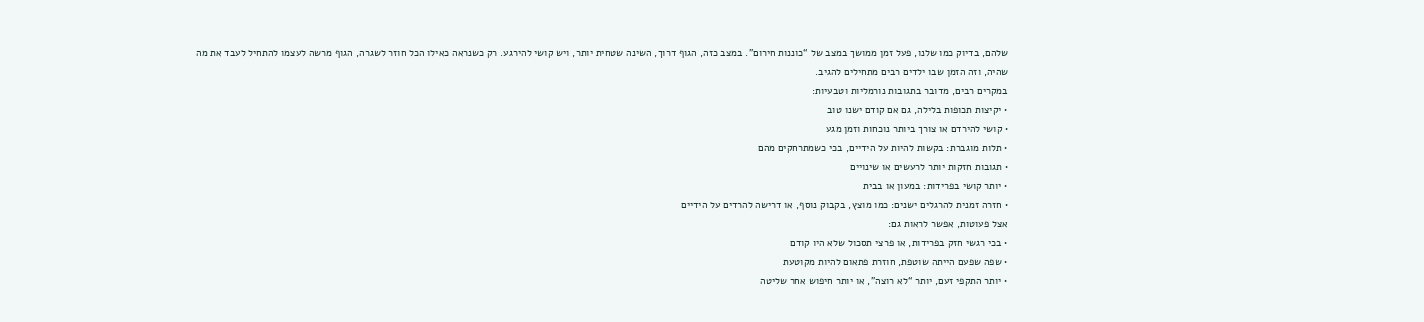שלהם, בדיוק כמו שלנו, פעל זמן ממושך במצב של “כוננות חירום”. במצב כזה, הגוף דרוך, השינה שטחית יותר, ויש קושי להירגע. רק כשנראה כאילו הכל חוזר לשגרה, הגוף מרשה לעצמו להתחיל לעבד את מה שהיה, וזה הזמן שבו ילדים רבים מתחילים להגיב.
במקרים רבים, מדובר בתגובות נורמליות וטבעיות:
• יקיצות תכופות בלילה, גם אם קודם ישנו טוב
• קושי להירדם או צורך ביותר נוכחות וזמן מגע
• תלות מוגברת: בקשות להיות על הידיים, בכי כשמתרחקים מהם
• תגובות חזקות יותר לרעשים או שינויים
• יותר קושי בפרידות: במעון או בבית
• חזרה זמנית להרגלים ישנים: כמו מוצץ, בקבוק נוסף, או דרישה להרדים על הידיים
אצל פעוטות, אפשר לראות גם:
• בכי רגשי חזק בפרידות, או פרצי תסכול שלא היו קודם
• שפה שפעם הייתה שוטפת, חוזרת פתאום להיות מקוטעת
• יותר התקפי זעם, יותר “לא רוצה”, או יותר חיפוש אחר שליטה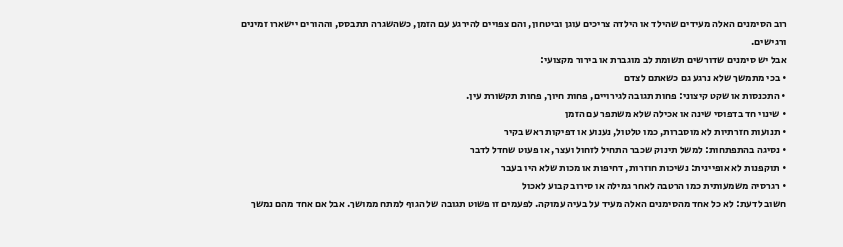רוב הסימנים האלה מעידים שהילד או הילדה צריכים עוגן וביטחון, והם צפויים להירגע עם הזמן, כשהשגרה תתבסס, וההורים יישארו זמינים ורגישים.
אבל יש סימנים שדורשים תשומת לב מוגברת או בירור מקצועי:
• בכי מתמשך שלא נרגע גם כשאתם לצדם
• התכנסות או שקט קיצוני: פחות תגובה לגירויים, פחות חיוך, פחות תקשורת עין.
• שינוי חד בדפוסי שינה או אכילה שלא משתפר עם הזמן
• תנועות חזרתיות לא מוסברות, כמו טלטול, נענוע או דפיקות ראש בקיר
• נסיגה בהתפתחות: למשל תינוק שכבר התחיל לזחול ועצר, או פעוט שחדל לדבר
• תוקפנות לא אופיינית: נשיכות חוזרות, דחיפות או מכות שלא היו בעבר
• רגרסיה משמעותית כמו הרטבה לאחר גמילה או סירוב קבוע לאכול
חשוב לדעת: לא כל אחד מהסימנים האלה מעיד על בעיה עמוקה. לפעמים זו פשוט תגובה של הגוף למתח ממושך. אבל אם אחד מהם נמשך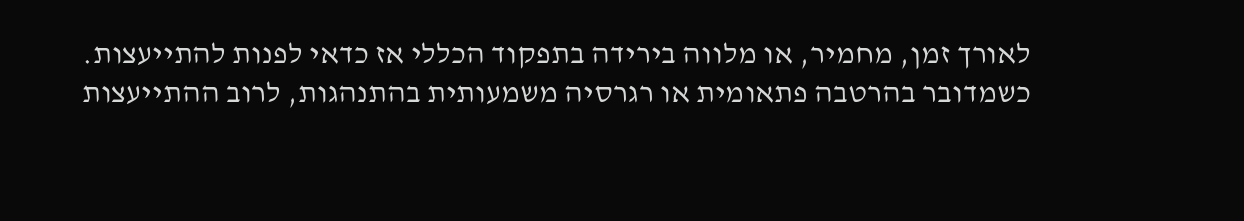לאורך זמן, מחמיר, או מלווה בירידה בתפקוד הכללי אז כדאי לפנות להתייעצות.
כשמדובר בהרטבה פתאומית או רגרסיה משמעותית בהתנהגות, לרוב ההתייעצות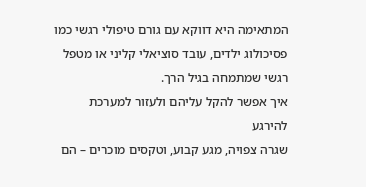המתאימה היא דווקא עם גורם טיפולי רגשי כמו פסיכולוג ילדים, עובד סוציאלי קליני או מטפל רגשי שמתמחה בגיל הרך.
איך אפשר להקל עליהם ולעזור למערכת להירגע
שגרה צפויה, מגע קבוע, וטקסים מוכרים – הם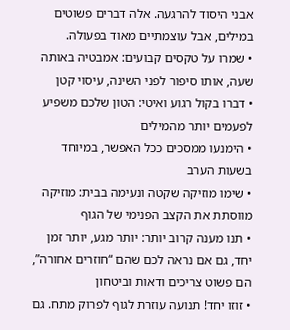אבני היסוד להרגעה. אלה דברים פשוטים במילים, אבל עוצמתיים מאוד בפעולה.
• שמרו על טקסים קבועים: אמבטיה באותה שעה, אותו סיפור לפני השינה, עיסוי קטן
• דברו בקול רגוע ואיטי: הטון שלכם משפיע לפעמים יותר מהמילים
• הימנעו ממסכים ככל האפשר, במיוחד בשעות הערב
• שימו מוזיקה שקטה ונעימה בבית: מוזיקה מווסתת את הקצב הפנימי של הגוף
• תנו מענה קרוב יותר: יותר מגע, יותר זמן יחד, גם אם נראה לכם שהם “חוזרים אחורה”, הם פשוט צריכים ודאות וביטחון
• זוזו יחד! תנועה עוזרת לגוף לפרוק מתח. גם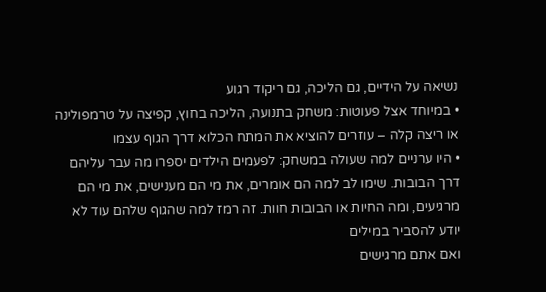נשיאה על הידיים, גם הליכה, גם ריקוד רגוע
• במיוחד אצל פעוטות: משחק בתנועה, הליכה בחוץ, קפיצה על טרמפולינה או ריצה קלה – עוזרים להוציא את המתח הכלוא דרך הגוף עצמו
• היו ערניים למה שעולה במשחק: לפעמים הילדים יספרו מה עבר עליהם דרך הבובות. שימו לב למה הם אומרים, את מי הם מענישים, את מי הם מרגיעים, ומה החיות או הבובות חוות. זה רמז למה שהגוף שלהם עוד לא יודע להסביר במילים
ואם אתם מרגישים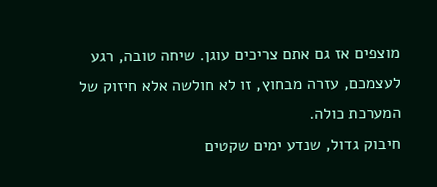מוצפים אז גם אתם צריכים עוגן. שיחה טובה, רגע לעצמכם, עזרה מבחוץ, זו לא חולשה אלא חיזוק של המערכת כולה.
חיבוק גדול, שנדע ימים שקטים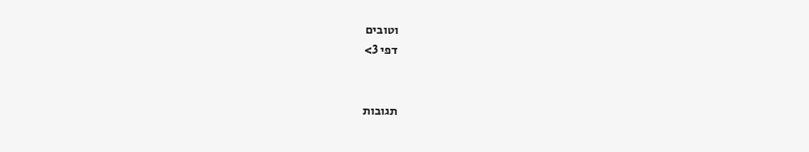וטובים
דפי 3>


תגובות